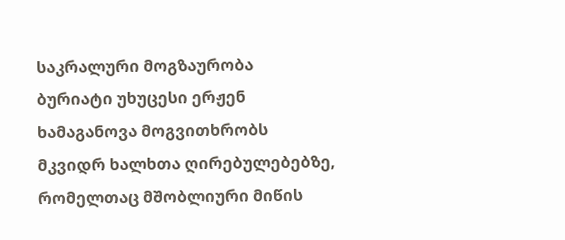საკრალური მოგზაურობა
ბურიატი უხუცესი ერჟენ ხამაგანოვა მოგვითხრობს მკვიდრ ხალხთა ღირებულებებზე, რომელთაც მშობლიური მიწის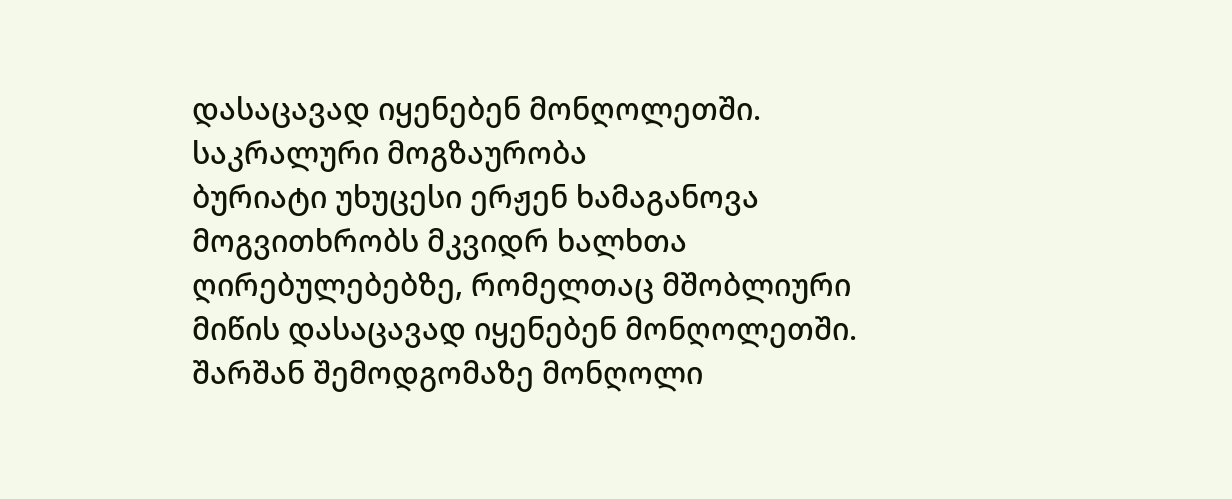დასაცავად იყენებენ მონღოლეთში.
საკრალური მოგზაურობა
ბურიატი უხუცესი ერჟენ ხამაგანოვა მოგვითხრობს მკვიდრ ხალხთა ღირებულებებზე, რომელთაც მშობლიური მიწის დასაცავად იყენებენ მონღოლეთში.
შარშან შემოდგომაზე მონღოლი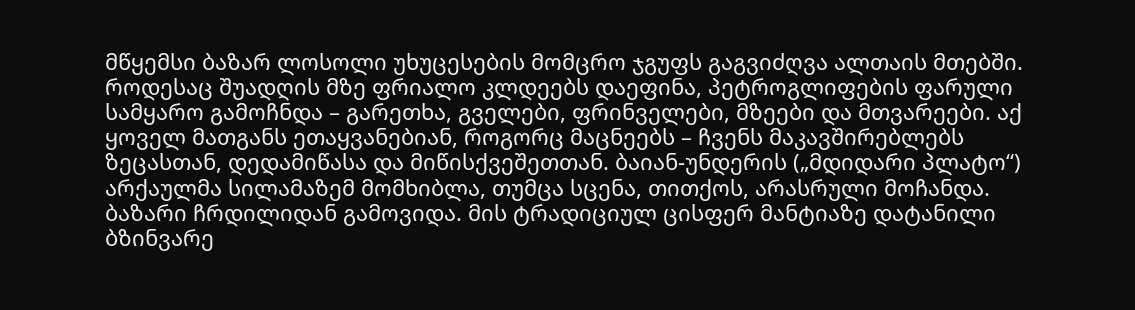მწყემსი ბაზარ ლოსოლი უხუცესების მომცრო ჯგუფს გაგვიძღვა ალთაის მთებში. როდესაც შუადღის მზე ფრიალო კლდეებს დაეფინა, პეტროგლიფების ფარული სამყარო გამოჩნდა – გარეთხა, გველები, ფრინველები, მზეები და მთვარეები. აქ ყოველ მათგანს ეთაყვანებიან, როგორც მაცნეებს – ჩვენს მაკავშირებლებს ზეცასთან, დედამიწასა და მიწისქვეშეთთან. ბაიან-უნდერის („მდიდარი პლატო“) არქაულმა სილამაზემ მომხიბლა, თუმცა სცენა, თითქოს, არასრული მოჩანდა.
ბაზარი ჩრდილიდან გამოვიდა. მის ტრადიციულ ცისფერ მანტიაზე დატანილი ბზინვარე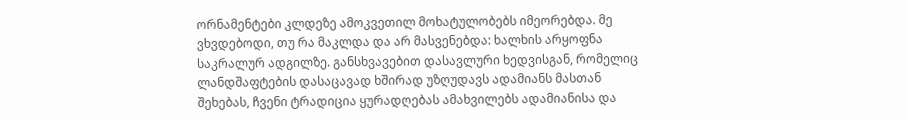ორნამენტები კლდეზე ამოკვეთილ მოხატულობებს იმეორებდა. მე ვხვდებოდი, თუ რა მაკლდა და არ მასვენებდა: ხალხის არყოფნა საკრალურ ადგილზე. განსხვავებით დასავლური ხედვისგან, რომელიც ლანდშაფტების დასაცავად ხშირად უზღუდავს ადამიანს მასთან შეხებას, ჩვენი ტრადიცია ყურადღებას ამახვილებს ადამიანისა და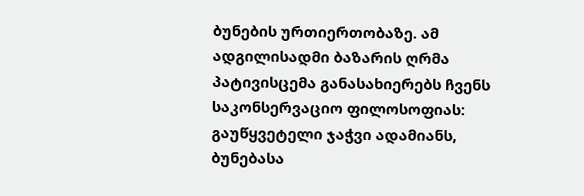ბუნების ურთიერთობაზე. ამ ადგილისადმი ბაზარის ღრმა პატივისცემა განასახიერებს ჩვენს საკონსერვაციო ფილოსოფიას: გაუწყვეტელი ჯაჭვი ადამიანს, ბუნებასა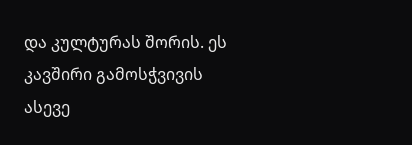და კულტურას შორის. ეს კავშირი გამოსჭვივის ასევე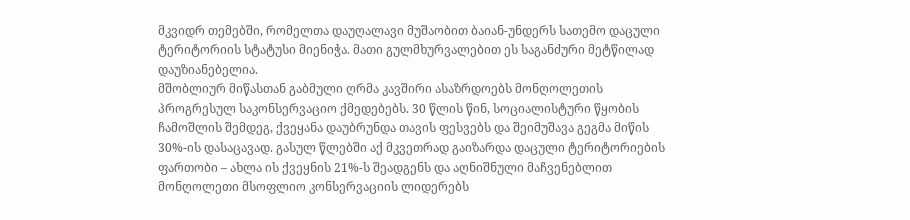მკვიდრ თემებში, რომელთა დაუღალავი მუშაობით ბაიან-უნდერს სათემო დაცული ტერიტორიის სტატუსი მიენიჭა. მათი გულმხურვალებით ეს საგანძური მეტწილად დაუზიანებელია.
მშობლიურ მიწასთან გაბმული ღრმა კავშირი ასაზრდოებს მონღოლეთის პროგრესულ საკონსერვაციო ქმედებებს. 30 წლის წინ, სოციალისტური წყობის ჩამოშლის შემდეგ, ქვეყანა დაუბრუნდა თავის ფესვებს და შეიმუშავა გეგმა მიწის 30%-ის დასაცავად. გასულ წლებში აქ მკვეთრად გაიზარდა დაცული ტერიტორიების ფართობი – ახლა ის ქვეყნის 21%-ს შეადგენს და აღნიშნული მაჩვენებლით მონღოლეთი მსოფლიო კონსერვაციის ლიდერებს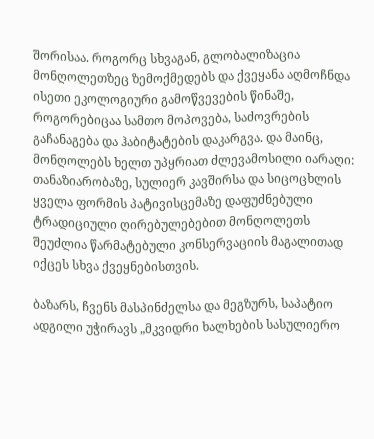შორისაა. როგორც სხვაგან, გლობალიზაცია მონღოლეთზეც ზემოქმედებს და ქვეყანა აღმოჩნდა ისეთი ეკოლოგიური გამოწვევების წინაშე, როგორებიცაა სამთო მოპოვება, საძოვრების გაჩანაგება და ჰაბიტატების დაკარგვა. და მაინც, მონღოლებს ხელთ უპყრიათ ძლევამოსილი იარაღი: თანაზიარობაზე, სულიერ კავშირსა და სიცოცხლის ყველა ფორმის პატივისცემაზე დაფუძნებული ტრადიციული ღირებულებებით მონღოლეთს შეუძლია წარმატებული კონსერვაციის მაგალითად იქცეს სხვა ქვეყნებისთვის.

ბაზარს, ჩვენს მასპინძელსა და მეგზურს, საპატიო ადგილი უჭირავს „მკვიდრი ხალხების სასულიერო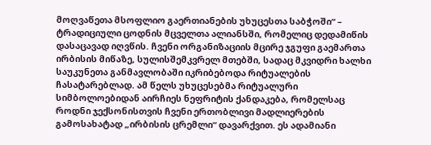მოღვაწეთა მსოფლიო გაერთიანების უხუცესთა საბჭოში“ – ტრადიციული ცოდნის მცველთა ალიანსში, რომელიც დედამიწის დასაცავად იღვწის. ჩვენი ორგანიზაციის მცირე ჯგუფი გაემართა ირბისის მიწაზე, სულისშემკვრელ მთებში, სადაც მკვიდრი ხალხი საუკუნეთა განმავლობაში იკრიბებოდა რიტუალების ჩასატარებლად. ამ წელს უხუცესებმა რიტუალური სიმბოლოებიდან აირჩიეს ნეფრიტის ქანდაკება, რომელსაც როდნი ჯექსონისთვის ჩვენი ერთობლივი მადლიერების გამოსახატად „ირბისის ცრემლი“ დავარქვით. ეს ადამიანი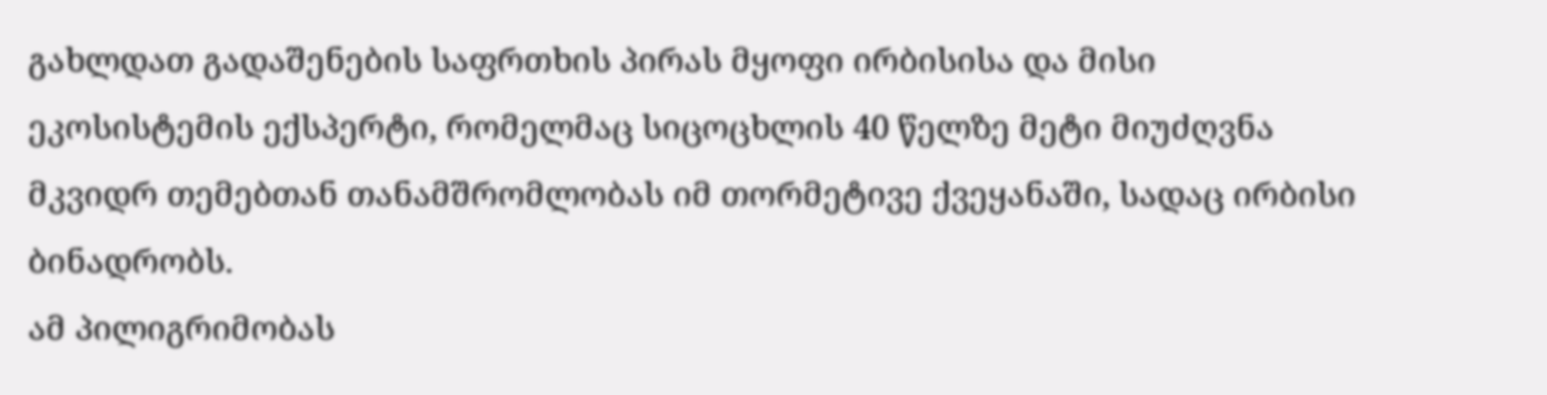გახლდათ გადაშენების საფრთხის პირას მყოფი ირბისისა და მისი ეკოსისტემის ექსპერტი, რომელმაც სიცოცხლის 40 წელზე მეტი მიუძღვნა მკვიდრ თემებთან თანამშრომლობას იმ თორმეტივე ქვეყანაში, სადაც ირბისი ბინადრობს.
ამ პილიგრიმობას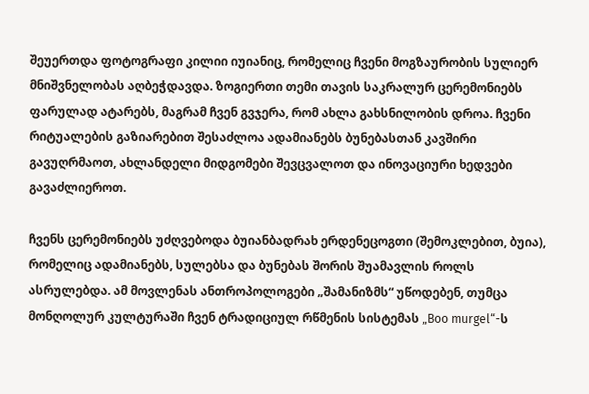შეუერთდა ფოტოგრაფი კილიი იუიანიც, რომელიც ჩვენი მოგზაურობის სულიერ მნიშვნელობას აღბეჭდავდა. ზოგიერთი თემი თავის საკრალურ ცერემონიებს ფარულად ატარებს, მაგრამ ჩვენ გვჯერა, რომ ახლა გახსნილობის დროა. ჩვენი რიტუალების გაზიარებით შესაძლოა ადამიანებს ბუნებასთან კავშირი გავუღრმაოთ, ახლანდელი მიდგომები შევცვალოთ და ინოვაციური ხედვები გავაძლიეროთ.

ჩვენს ცერემონიებს უძღვებოდა ბუიანბადრახ ერდენეცოგთი (შემოკლებით, ბუია), რომელიც ადამიანებს, სულებსა და ბუნებას შორის შუამავლის როლს ასრულებდა. ამ მოვლენას ანთროპოლოგები „შამანიზმს“ უწოდებენ, თუმცა მონღოლურ კულტურაში ჩვენ ტრადიციულ რწმენის სისტემას „Boo murgel“-ს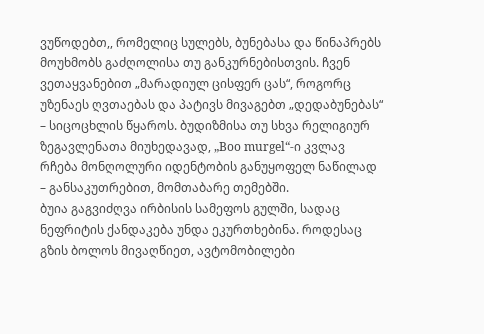ვუწოდებთ,, რომელიც სულებს, ბუნებასა და წინაპრებს მოუხმობს გაძღოლისა თუ განკურნებისთვის. ჩვენ ვეთაყვანებით „მარადიულ ცისფერ ცას“, როგორც უზენაეს ღვთაებას და პატივს მივაგებთ „დედაბუნებას“ – სიცოცხლის წყაროს. ბუდიზმისა თუ სხვა რელიგიურ ზეგავლენათა მიუხედავად, „Boo murgel“-ი კვლავ რჩება მონღოლური იდენტობის განუყოფელ ნაწილად – განსაკუთრებით, მომთაბარე თემებში.
ბუია გაგვიძღვა ირბისის სამეფოს გულში, სადაც ნეფრიტის ქანდაკება უნდა ეკურთხებინა. როდესაც გზის ბოლოს მივაღწიეთ, ავტომობილები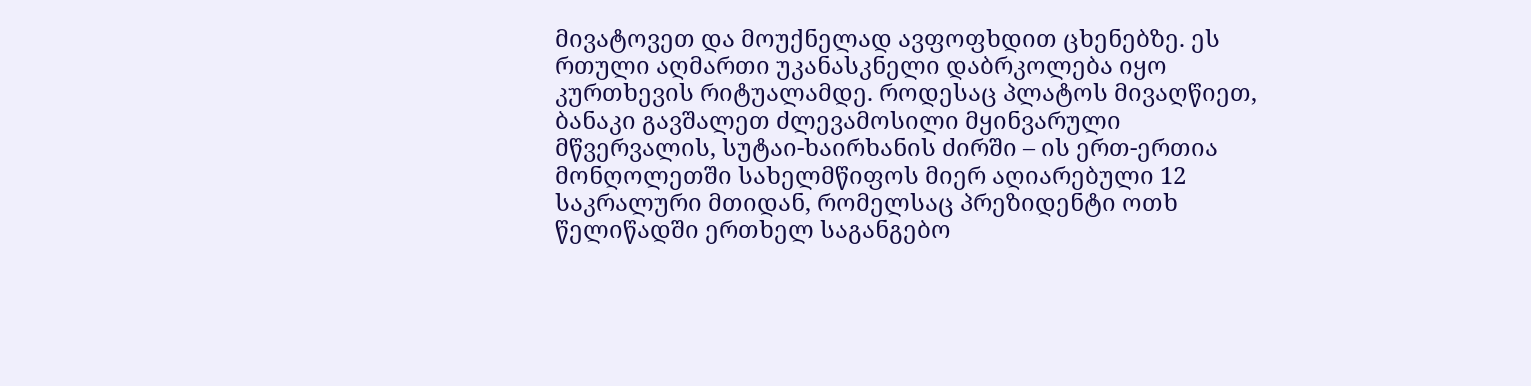მივატოვეთ და მოუქნელად ავფოფხდით ცხენებზე. ეს რთული აღმართი უკანასკნელი დაბრკოლება იყო კურთხევის რიტუალამდე. როდესაც პლატოს მივაღწიეთ, ბანაკი გავშალეთ ძლევამოსილი მყინვარული მწვერვალის, სუტაი-ხაირხანის ძირში – ის ერთ-ერთია მონღოლეთში სახელმწიფოს მიერ აღიარებული 12 საკრალური მთიდან, რომელსაც პრეზიდენტი ოთხ წელიწადში ერთხელ საგანგებო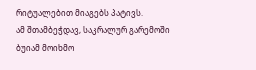რიტუალებით მიაგებს პატივს.
ამ შთამბეჭდავ, საკრალურ გარემოში ბუიამ მოიხმო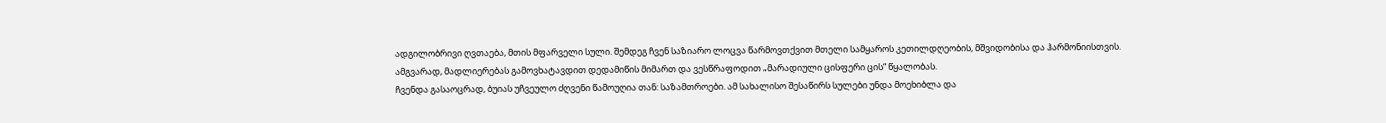ადგილობრივი ღვთაება, მთის მფარველი სული. შემდეგ ჩვენ საზიარო ლოცვა წარმოვთქვით მთელი სამყაროს კეთილდღეობის, მშვიდობისა და ჰარმონიისთვის. ამგვარად, მადლიერებას გამოვხატავდით დედამიწის მიმართ და ვესწრაფოდით „მარადიული ცისფერი ცის“ წყალობას.
ჩვენდა გასაოცრად, ბუიას უჩვეულო ძღვენი წამოუღია თან: საზამთროები. ამ სახალისო შესაწირს სულები უნდა მოეხიბლა და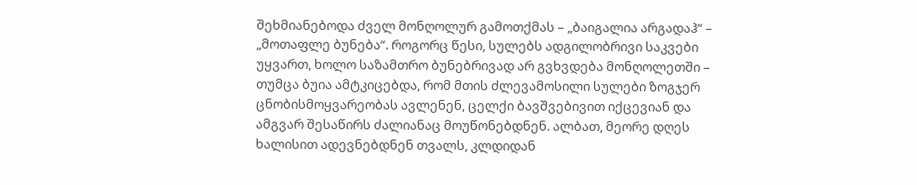შეხმიანებოდა ძველ მონღოლურ გამოთქმას – „ბაიგალია არგადაჰ“ – „მოთაფლე ბუნება“. როგორც წესი, სულებს ადგილობრივი საკვები უყვართ, ხოლო საზამთრო ბუნებრივად არ გვხვდება მონღოლეთში – თუმცა ბუია ამტკიცებდა, რომ მთის ძლევამოსილი სულები ზოგჯერ ცნობისმოყვარეობას ავლენენ, ცელქი ბავშვებივით იქცევიან და ამგვარ შესაწირს ძალიანაც მოუწონებდნენ. ალბათ, მეორე დღეს ხალისით ადევნებდნენ თვალს, კლდიდან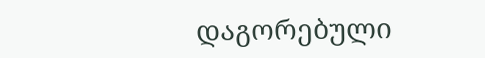დაგორებული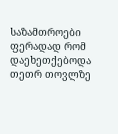საზამთროები ფერადად რომ დაეხეთქებოდა თეთრ თოვლზე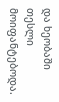და ხეობაში თესლი მოიფანტებოდა.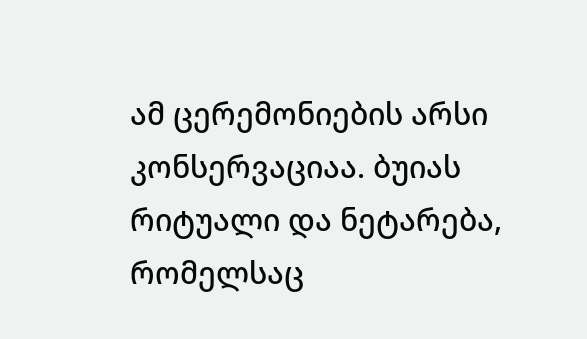ამ ცერემონიების არსი კონსერვაციაა. ბუიას რიტუალი და ნეტარება, რომელსაც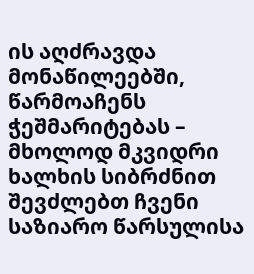ის აღძრავდა მონაწილეებში, წარმოაჩენს ჭეშმარიტებას – მხოლოდ მკვიდრი ხალხის სიბრძნით შევძლებთ ჩვენი საზიარო წარსულისა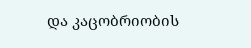და კაცობრიობის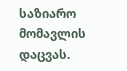საზიარო მომავლის დაცვას.